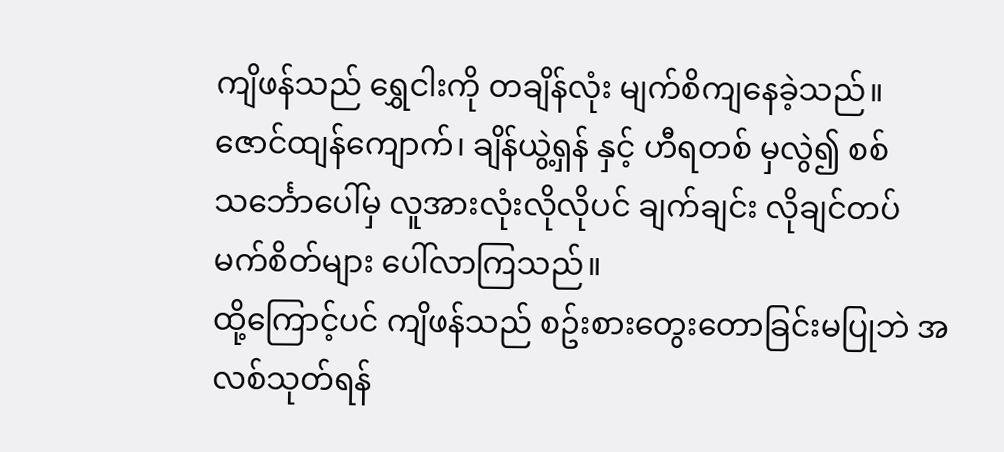ကျိဖန်သည် ရွှေငါးကို တချိန်လုံး မျက်စိကျနေခဲ့သည်။ ဇောင်ထျန်ကျောက်၊ ချိန်ယွဲ့ရှန် နှင့် ဟီရတစ် မှလွဲ၍ စစ်သင်္ဘောပေါ်မှ လူအားလုံးလိုလိုပင် ချက်ချင်း လိုချင်တပ်မက်စိတ်များ ပေါ်လာကြသည်။
ထို့ကြောင့်ပင် ကျိဖန်သည် စဥ်းစားတွေးတောခြင်းမပြုဘဲ အလစ်သုတ်ရန်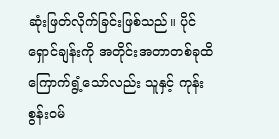ဆုံးဖြတ်လိုက်ခြင်းဖြစ်သည်။ ပိုင်ရှောင်ချန်းကို အတိုင်းအတာတစ်ခုထိ ကြောက်ရွံ့သော်လည်း သူနှင့် ကုန်းစွန်းဝမ်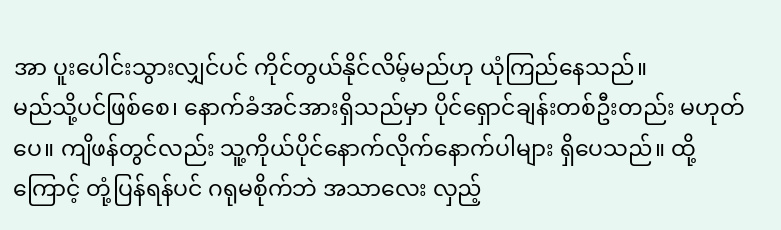အာ ပူးပေါင်းသွားလျှင်ပင် ကိုင်တွယ်နိုင်လိမ့်မည်ဟု ယုံကြည်နေသည်။
မည်သို့ပင်ဖြစ်စေ၊ နောက်ခံအင်အားရှိသည်မှာ ပိုင်ရှောင်ချန်းတစ်ဦးတည်း မဟုတ်ပေ။ ကျိဖန်တွင်လည်း သူ့ကိုယ်ပိုင်နောက်လိုက်နောက်ပါများ ရှိပေသည်။ ထို့ကြောင့် တုံ့ပြန်ရန်ပင် ဂရုမစိုက်ဘဲ အသာလေး လှည့်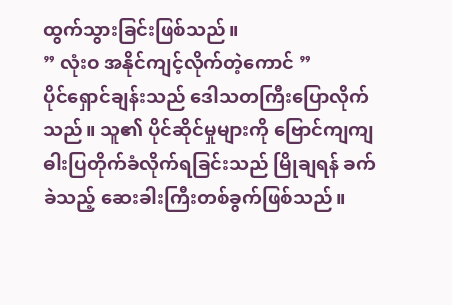ထွက်သွားခြင်းဖြစ်သည်။
” လုံးဝ အနိုင်ကျင့်လိုက်တဲ့ကောင် ”
ပိုင်ရှောင်ချန်းသည် ဒေါသတကြီးပြောလိုက်သည်။ သူ၏ ပိုင်ဆိုင်မှုများကို ဗြောင်ကျကျဓါးပြတိုက်ခံလိုက်ရခြင်းသည် မြိုချရန် ခက်ခဲသည့် ဆေးခါးကြီးတစ်ခွက်ဖြစ်သည်။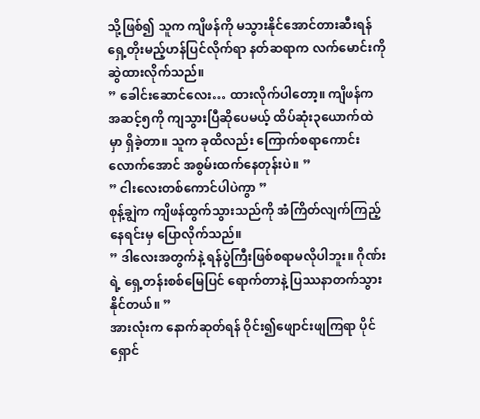သို့ဖြစ်၍ သူက ကျိဖန်ကို မသွားနိုင်အောင်တားဆီးရန် ရှေ့တိုးမည့်ဟန်ပြင်လိုက်ရာ နတ်ဆရာက လက်မောင်းကို ဆွဲထားလိုက်သည်။
” ခေါင်းဆောင်လေး… ထားလိုက်ပါတော့။ ကျိဖန်က အဆင့်၅ကို ကျသွားပြီဆိုပေမယ့် ထိပ်ဆုံး၃ယောက်ထဲမှာ ရှိခဲ့တာ။ သူက ခုထိလည်း ကြောက်စရာကောင်းလောက်အောင် အစွမ်းထက်နေတုန်းပဲ။ ”
” ငါးလေးတစ်ကောင်ပါပဲကွာ ”
စုန့်ချွဲက ကျိဖန်ထွက်သွားသည်ကို အံကြိတ်လျက်ကြည့်နေရင်းမှ ပြောလိုက်သည်။
” ဒါလေးအတွက်နဲ့ ရန်ပွဲကြီးဖြစ်စရာမလိုပါဘူး။ ဂိုဏ်းရဲ့ ရှေ့တန်းစစ်မြေပြင် ရောက်တာနဲ့ ပြဿနာတက်သွားနိုင်တယ်။ ”
အားလုံးက နောက်ဆုတ်ရန် ဝိုင်း၍ဖျောင်းဖျကြရာ ပိုင်ရှောင်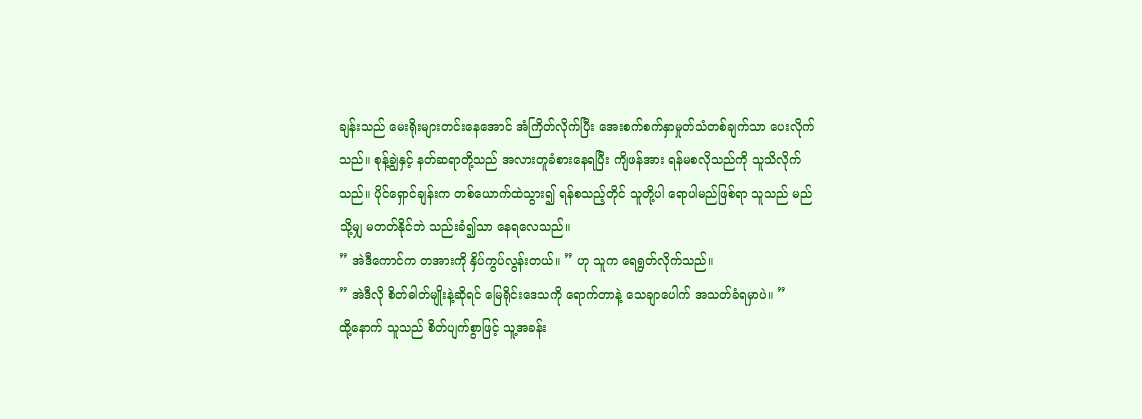ချန်းသည် မေးရိုးများတင်းနေအောင် အံကြိတ်လိုက်ပြီး အေးစက်စက်နှာမှုတ်သံတစ်ချက်သာ ပေးလိုက်သည်။ စုန့်ချွဲနှင့် နတ်ဆရာတို့သည် အလားတူခံစားနေရပြီး ကျိဖန်အား ရန်မစလိုသည်ကို သူသိလိုက်သည်။ ပိုင်ရှောင်ချန်းက တစ်ယောက်ထဲသွား၍ ရန်စသည့်တိုင် သူတို့ပါ ရောပါမည်ဖြစ်ရာ သူသည် မည်သို့မျှ မတတ်နိုင်ဘဲ သည်းခံ၍သာ နေရလေသည်။
” အဲဒီကောင်က တအားကို နှိပ်ကွပ်လွန်းတယ်။ ” ဟု သူက ရေရွတ်လိုက်သည်။
” အဲဒီလို စိတ်ဓါတ်မျိုးနဲ့ဆိုရင် မြေရိုင်းဒေသကို ရောက်တာနဲ့ သေချာပေါက် အသတ်ခံရမှာပဲ။ ”
ထို့နောက် သူသည် စိတ်ပျက်စွာဖြင့် သူ့အခန်း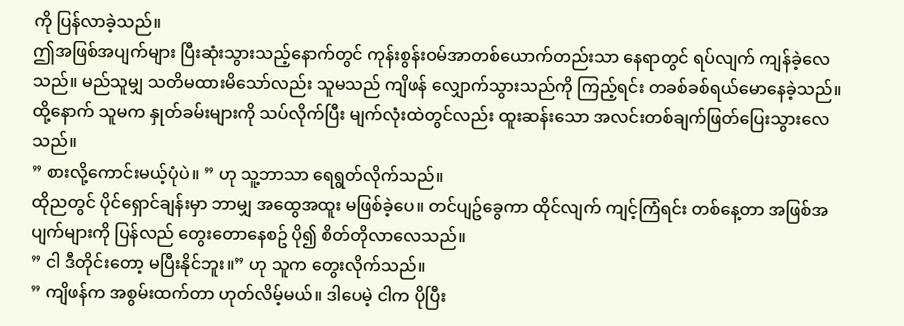ကို ပြန်လာခဲ့သည်။
ဤအဖြစ်အပျက်များ ပြီးဆုံးသွားသည့်နောက်တွင် ကုန်းစွန်းဝမ်အာတစ်ယောက်တည်းသာ နေရာတွင် ရပ်လျက် ကျန်ခဲ့လေသည်။ မည်သူမျှ သတိမထားမိသော်လည်း သူမသည် ကျိဖန် လျှောက်သွားသည်ကို ကြည့်ရင်း တခစ်ခစ်ရယ်မောနေခဲ့သည်။ ထို့နောက် သူမက နှုတ်ခမ်းများကို သပ်လိုက်ပြီး မျက်လုံးထဲတွင်လည်း ထူးဆန်းသော အလင်းတစ်ချက်ဖြတ်ပြေးသွားလေသည်။
” စားလို့ကောင်းမယ့်ပုံပဲ။ ” ဟု သူ့ဘာသာ ရေရွတ်လိုက်သည်။
ထိုညတွင် ပိုင်ရှောင်ချန်းမှာ ဘာမျှ အထွေအထူး မဖြစ်ခဲ့ပေ။ တင်ပျဥ်ခွေကာ ထိုင်လျက် ကျင့်ကြံရင်း တစ်နေ့တာ အဖြစ်အပျက်များကို ပြန်လည် တွေးတောနေစဥ် ပို၍ စိတ်တိုလာလေသည်။
” ငါ ဒီတိုင်းတော့ မပြီးနိုင်ဘူး။” ဟု သူက တွေးလိုက်သည်။
” ကျိဖန်က အစွမ်းထက်တာ ဟုတ်လိမ့်မယ်။ ဒါပေမဲ့ ငါက ပိုပြီး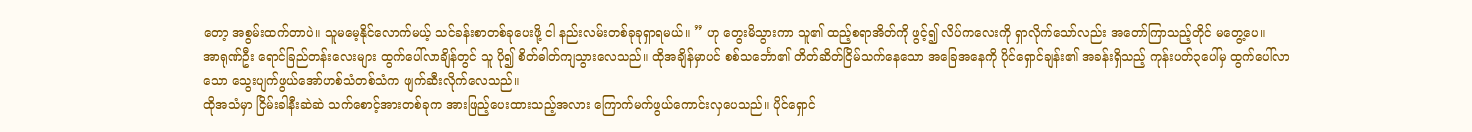တော့ အစွမ်းထက်တာပဲ။ သူမမေ့နိုင်လောက်မယ့် သင်ခန်းစာတစ်ခုပေးဖို့ ငါ နည်းလမ်းတစ်ခုခုရှာရမယ်။ ” ဟု တွေးမိသွားကာ သူ၏ ထည့်စရာအိတ်ကို ဖွင့်၍ လိပ်ကလေးကို ရှာလိုက်သော်လည်း အတော်ကြာသည့်တိုင် မတွေ့ပေ။
အာရုဏ်ဦး ရောင်ခြည်တန်းလေးများ ထွက်ပေါ်လာချိန်တွင် သူ ပို၍ စိတ်ဓါတ်ကျသွားလေသည်။ ထိုအချိန်မှာပင် စစ်သင်္ဘော၏ တိတ်ဆိတ်ငြိမ်သက်နေသော အခြေအနေကို ပိုင်ရှောင်ချန်း၏ အခန်းရှိသည့် ကုန်းပတ်၃ပေါ်မှ ထွက်ပေါ်လာသော သွေးပျက်ဖွယ်အော်ဟစ်သံတစ်သံက ဖျက်ဆီးလိုက်လေသည်။
ထိုအသံမှာ ငြိမ်းခါနီးဆဲဆဲ သက်စောင့်အားတစ်ခုက အားဖြည့်ပေးထားသည့်အလား ကြောက်မက်ဖွယ်ကောင်းလှပေသည်။ ပိုင်ရှောင်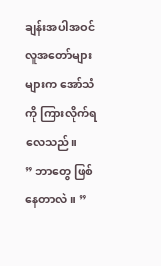ချန်းအပါအဝင် လူအတော်များများက အော်သံကို ကြားလိုက်ရလေသည်။
” ဘာတွေ ဖြစ်နေတာလဲ။ ”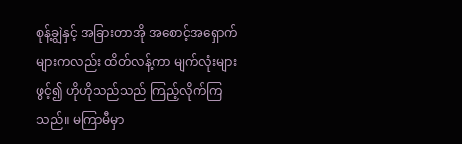စုန့်ချွဲနှင့် အခြားတာအို အစောင့်အရှောက်များကလည်း ထိတ်လန့်ကာ မျက်လုံးများဖွင့်၍ ဟိုဟိုသည်သည် ကြည့်လိုက်ကြသည်။ မကြာမီမှာ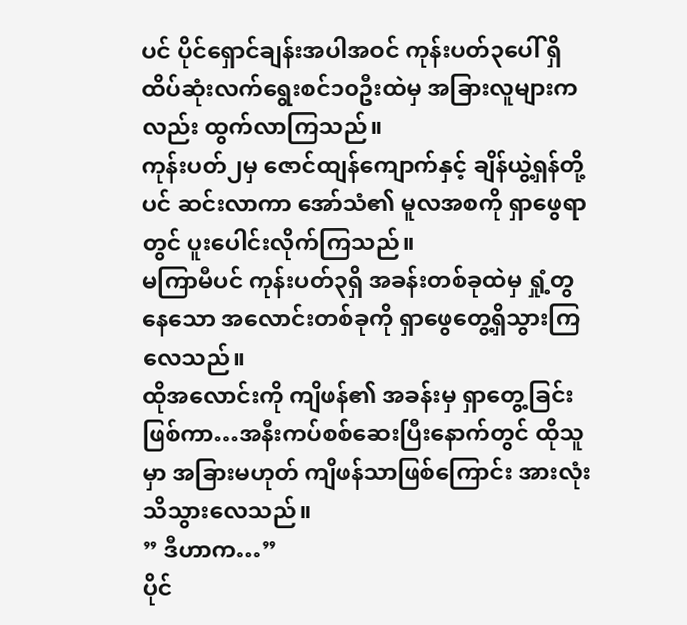ပင် ပိုင်ရှောင်ချန်းအပါအဝင် ကုန်းပတ်၃ပေါ် ရှိ ထိပ်ဆုံးလက်ရွေးစင်၁၀ဦးထဲမှ အခြားလူများကလည်း ထွက်လာကြသည်။
ကုန်းပတ်၂မှ ဇောင်ထျန်ကျောက်နှင့် ချိန်ယွဲ့ရှန်တို့ပင် ဆင်းလာကာ အော်သံ၏ မူလအစကို ရှာဖွေရာတွင် ပူးပေါင်းလိုက်ကြသည်။
မကြာမီပင် ကုန်းပတ်၃ရှိ အခန်းတစ်ခုထဲမှ ရှုံ့တွနေသော အလောင်းတစ်ခုကို ရှာဖွေတွေ့ရှိသွားကြလေသည်။
ထိုအလောင်းကို ကျိဖန်၏ အခန်းမှ ရှာတွေ့ခြင်းဖြစ်ကာ…အနီးကပ်စစ်ဆေးပြီးနောက်တွင် ထိုသူမှာ အခြားမဟုတ် ကျိဖန်သာဖြစ်ကြောင်း အားလုံးသိသွားလေသည်။
” ဒီဟာက…”
ပိုင်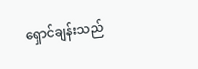ရှောင်ချန်းသည်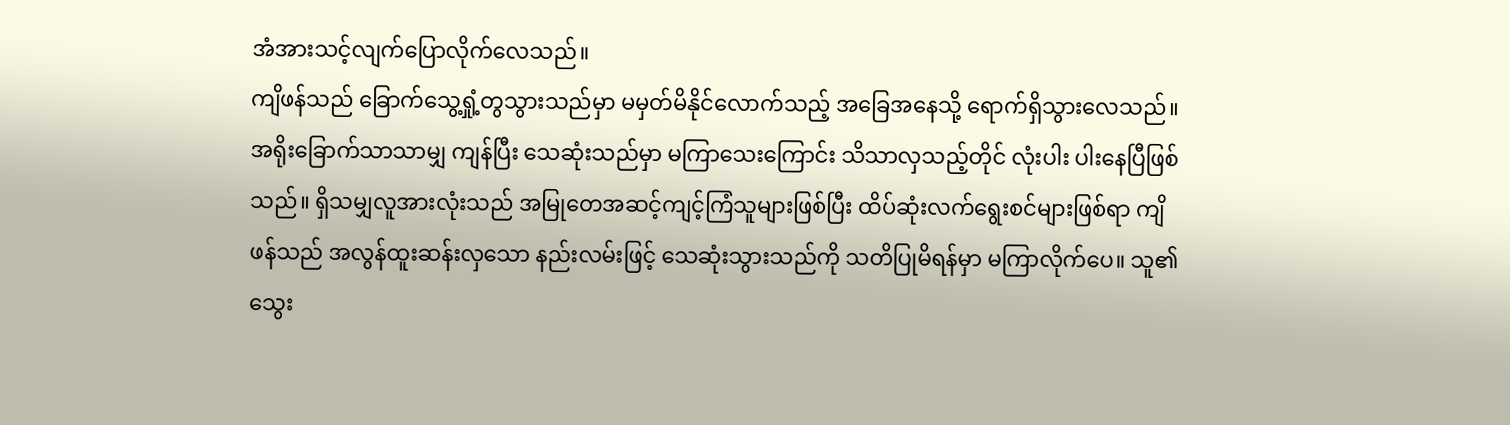အံအားသင့်လျက်ပြောလိုက်လေသည်။
ကျိဖန်သည် ခြောက်သွေ့ရှုံ့တွသွားသည်မှာ မမှတ်မိနိုင်လောက်သည့် အခြေအနေသို့ ရောက်ရှိသွားလေသည်။ အရိုးခြောက်သာသာမျှ ကျန်ပြီး သေဆုံးသည်မှာ မကြာသေးကြောင်း သိသာလှသည့်တိုင် လုံးပါး ပါးနေပြီဖြစ်သည်။ ရှိသမျှလူအားလုံးသည် အမြုတေအဆင့်ကျင့်ကြံသူများဖြစ်ပြီး ထိပ်ဆုံးလက်ရွေးစင်များဖြစ်ရာ ကျိဖန်သည် အလွန်ထူးဆန်းလှသော နည်းလမ်းဖြင့် သေဆုံးသွားသည်ကို သတိပြုမိရန်မှာ မကြာလိုက်ပေ။ သူ၏ သွေး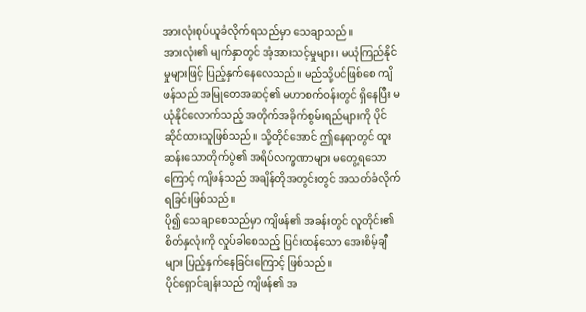အားလုံးစုပ်ယူခံလိုက်ရသည်မှာ သေချာသည်။
အားလုံး၏ မျက်နှာတွင် အံ့အားသင့်မှုများ၊ မယုံကြည်နိုင်မှုများဖြင့် ပြည့်နှက်နေလေသည်။ မည်သို့ပင်ဖြစ်စေ ကျိဖန်သည် အမြုတေအဆင့်၏ မဟာစက်ဝန်းတွင် ရှိနေပြီး မယုံနိုင်လောက်သည့် အတိုက်အခိုက်စွမ်းရည်များကို ပိုင်ဆိုင်ထားသူဖြစ်သည်။ သို့တိုင်အောင် ဤနေရာတွင် ထူးဆန်းသောတိုက်ပွဲ၏ အရိပ်လက္ခဏာများ မတွေ့ရသောကြောင့် ကျိဖန်သည် အချိန်တိုအတွင်းတွင် အသတ်ခံလိုက်ရခြင်းဖြစ်သည်။
ပို၍ သေချာစေသည်မှာ ကျိဖန်၏ အခန်းတွင် လူတိုင်း၏ စိတ်နှလုံးကို လှုပ်ခါစေသည့် ပြင်းထန်သော အေးစိမ့်ချီများ ပြည့်နှက်နေခြင်းကြောင့် ဖြစ်သည်။
ပိုင်ရှောင်ချန်းသည် ကျိဖန်၏ အ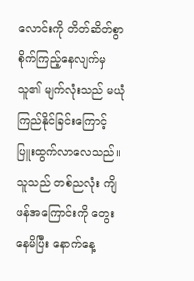လောင်းကို တိတ်ဆိတ်စွာ စိုက်ကြည့်နေလျက်မှ သူ၏ မျက်လုံးသည် မယုံကြည်နိုင်ခြင်းကြောင့် ပြူးထွက်လာလေသည်။ သူသည် တစ်ညလုံး ကျိဖန်အကြောင်းကို တွေးနေမိပြီး နောက်နေ့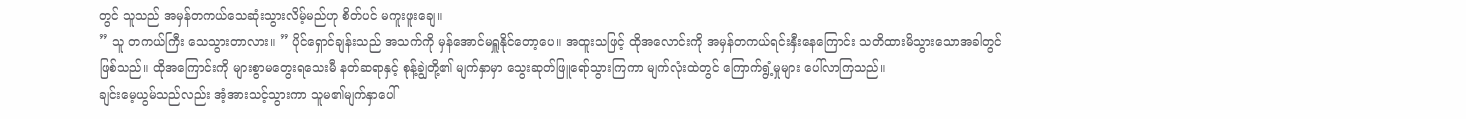တွင် သူသည် အမှန်တကယ်သေဆုံးသွားလိမ့်မည်ဟု စိတ်ပင် မကူးဖူးချေ။
” သူ တကယ်ကြီး သေသွားတာလား။ ” ပိုင်ရှောင်ချန်းသည် အသက်ကို မှန်အောင်မရှူနိုင်တော့ပေ။ အထူးသဖြင့် ထိုအလောင်းကို အမှန်တကယ်ရင်းနှီးနေကြောင်း သတိထားမိသွားသောအခါတွင် ဖြစ်သည်။ ထိုအကြောင်းကို များစွာမတွေးရသေးမီ နတ်ဆရာနှင့် စုန့်ချွဲတို့၏ မျက်နှာမှာ သွေးဆုတ်ဖြူရော်သွားကြကာ မျက်လုံးထဲတွင် ကြောက်ရွံ့မှုများ ပေါ်လာကြသည်။
ချင်းမေ့ယွမ်သည်လည်း အံ့အားသင့်သွားကာ သူမ၏မျက်နှာပေါ်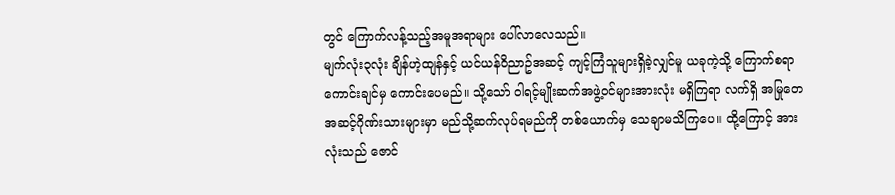တွင် ကြောက်လန့်သည့်အမူအရာများ ပေါ်လာလေသည်။
မျက်လုံး၃လုံး ချိန်ဟဲ့ထျန်နှင့် ယင်ယန်ဝိညာဥ်အဆင့် ကျင့်ကြံသူများရှိခဲ့လျှင်မူ ယခုကဲ့သို့ ကြောက်စရာကောင်းချင်မှ ကောင်းပေမည်။ သို့သော် ဝါရင့်မျိုးဆက်အဖွဲ့ဝင်များအားလုံး မရှိကြရာ လက်ရှိ အမြုတေအဆင့်ဂိုဏ်းသားများမှာ မည်သို့ဆက်လုပ်ရမည်ကို တစ်ယောက်မှ သေချာမသိကြပေ။ ထို့ကြောင့် အားလုံးသည် ဇောင်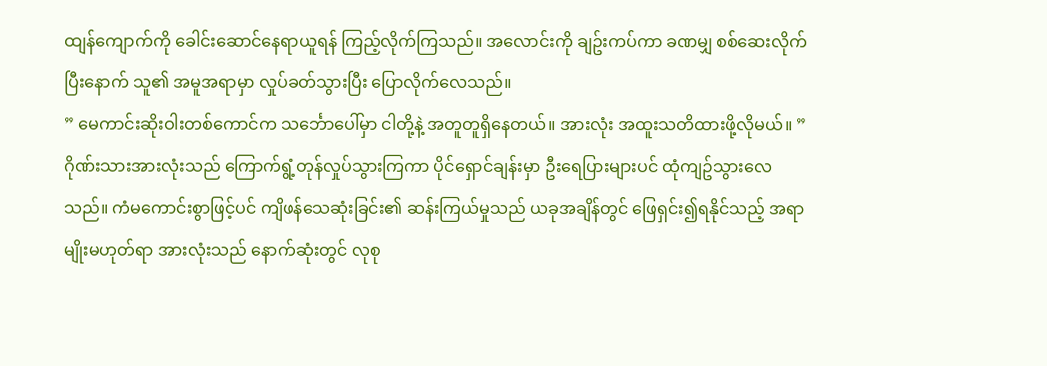ထျန်ကျောက်ကို ခေါင်းဆောင်နေရာယူရန် ကြည့်လိုက်ကြသည်။ အလောင်းကို ချဥ်းကပ်ကာ ခဏမျှ စစ်ဆေးလိုက်ပြီးနောက် သူ၏ အမူအရာမှာ လှုပ်ခတ်သွားပြီး ပြောလိုက်လေသည်။
” မေကာင်းဆိုးဝါးတစ်ကောင်က သင်္ဘောပေါ်မှာ ငါတို့နဲ့ အတူတူရှိနေတယ်။ အားလုံး အထူးသတိထားဖို့လိုမယ်။ ”
ဂိုဏ်းသားအားလုံးသည် ကြောက်ရွံ့တုန်လှုပ်သွားကြကာ ပိုင်ရှောင်ချန်းမှာ ဦးရေပြားများပင် ထုံကျဥ်သွားလေသည်။ ကံမကောင်းစွာဖြင့်ပင် ကျိဖန်သေဆုံးခြင်း၏ ဆန်းကြယ်မှုသည် ယခုအချိန်တွင် ဖြေရှင်း၍ရနိုင်သည့် အရာမျိုးမဟုတ်ရာ အားလုံးသည် နောက်ဆုံးတွင် လုစု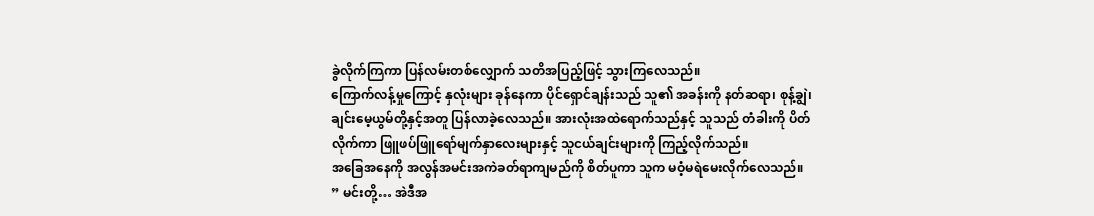ခွဲလိုက်ကြကာ ပြန်လမ်းတစ်လျှောက် သတိအပြည့်ဖြင့် သွားကြလေသည်။
ကြောက်လန့်မှုကြောင့် နှလုံးများ ခုန်နေကာ ပိုင်ရှောင်ချန်းသည် သူ၏ အခန်းကို နတ်ဆရာ၊ စုန့်ချွဲ၊ ချင်းမေ့ယွမ်တို့နှင့်အတူ ပြန်လာခဲ့လေသည်။ အားလုံးအထဲရောက်သည်နှင့် သူသည် တံခါးကို ပိတ်လိုက်ကာ ဖြူဖပ်ဖြူရော်မျက်နှာလေးများနှင့် သူငယ်ချင်းများကို ကြည့်လိုက်သည်။
အခြေအနေကို အလွန်အမင်းအကဲခတ်ရာကျမည်ကို စိတ်ပူကာ သူက မဝံ့မရဲမေးလိုက်လေသည်။
” မင်းတို့… အဲဒီအ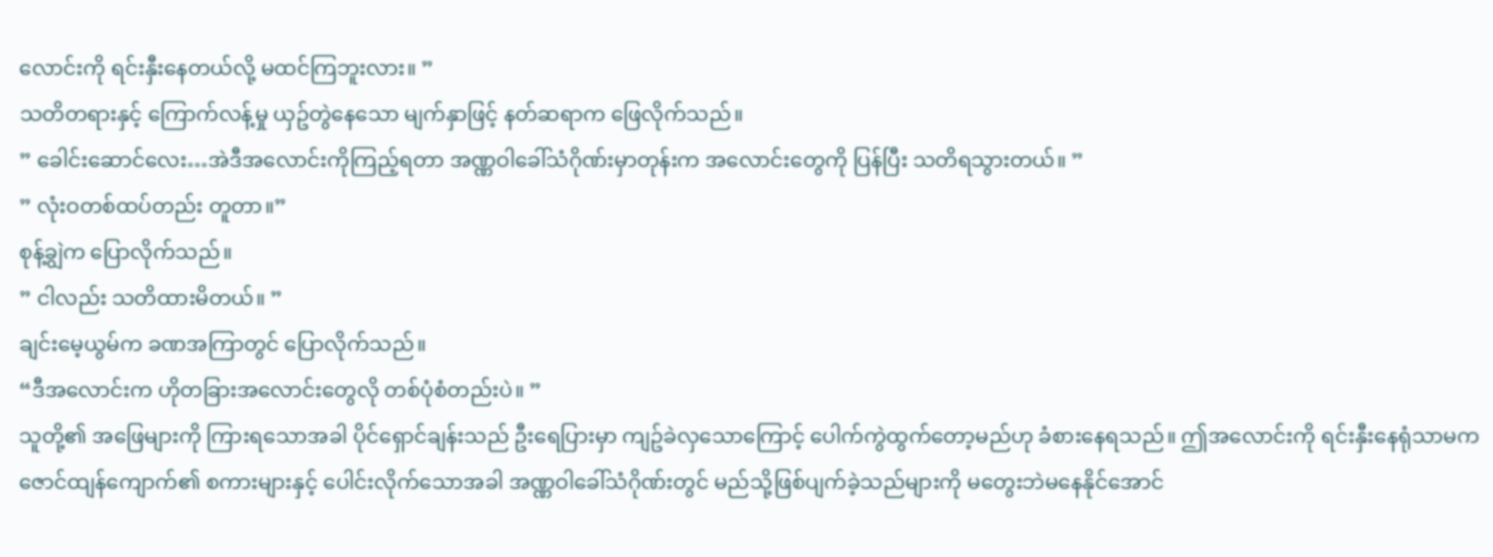လောင်းကို ရင်းနှီးနေတယ်လို့ မထင်ကြဘူးလား။ ”
သတိတရားနှင့် ကြောက်လန့်မှု ယှဥ်တွဲနေသော မျက်နှာဖြင့် နတ်ဆရာက ဖြေလိုက်သည်။
” ခေါင်းဆောင်လေး…အဲဒီအလောင်းကိုကြည့်ရတာ အဏ္ဏဝါခေါ်သံဂိုဏ်းမှာတုန်းက အလောင်းတွေကို ပြန်ပြီး သတိရသွားတယ်။ ”
” လုံးဝတစ်ထပ်တည်း တူတာ။”
စုန့်ချွဲက ပြောလိုက်သည်။
” ငါလည်း သတိထားမိတယ်။ ”
ချင်းမေ့ယွမ်က ခဏအကြာတွင် ပြောလိုက်သည်။
“ဒီအလောင်းက ဟိုတခြားအလောင်းတွေလို တစ်ပုံစံတည်းပဲ။ ”
သူတို့၏ အဖြေများကို ကြားရသောအခါ ပိုင်ရှောင်ချန်းသည် ဦးရေပြားမှာ ကျဥ်ခဲလှသောကြောင့် ပေါက်ကွဲထွက်တော့မည်ဟု ခံစားနေရသည်။ ဤအလောင်းကို ရင်းနှီးနေရုံသာမက ဇောင်ထျန်ကျောက်၏ စကားများနှင့် ပေါင်းလိုက်သောအခါ အဏ္ဏဝါခေါ်သံဂိုဏ်းတွင် မည်သို့ဖြစ်ပျက်ခဲ့သည်များကို မတွေးဘဲမနေနိုင်အောင်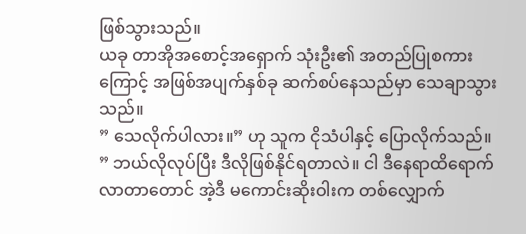ဖြစ်သွားသည်။
ယခု တာအိုအစောင့်အရှောက် သုံးဦး၏ အတည်ပြုစကားကြောင့် အဖြစ်အပျက်နှစ်ခု ဆက်စပ်နေသည်မှာ သေချာသွားသည်။
” သေလိုက်ပါလား။” ဟု သူက ငိုသံပါနှင့် ပြောလိုက်သည်။
” ဘယ်လိုလုပ်ပြီး ဒီလိုဖြစ်နိုင်ရတာလဲ။ ငါ ဒီနေရာထိရောက်လာတာတောင် အဲ့ဒီ မကောင်းဆိုးဝါးက တစ်လျှောက်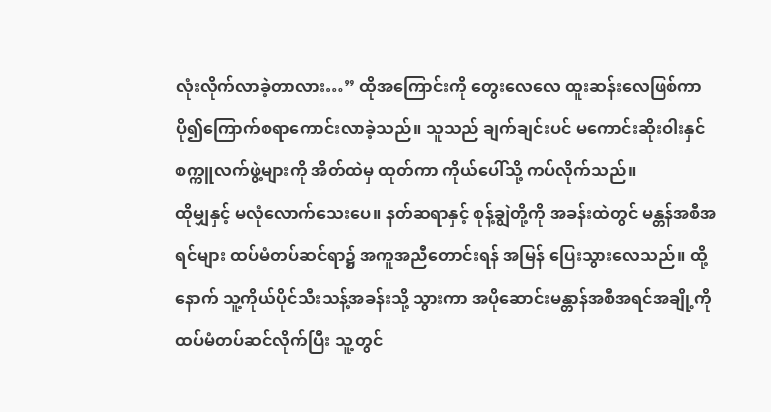လုံးလိုက်လာခဲ့တာလား…” ထိုအကြောင်းကို တွေးလေလေ ထူးဆန်းလေဖြစ်ကာ ပို၍ကြောက်စရာကောင်းလာခဲ့သည်။ သူသည် ချက်ချင်းပင် မကောင်းဆိုးဝါးနှင် စက္ကူလက်ဖွဲ့များကို အိတ်ထဲမှ ထုတ်ကာ ကိုယ်ပေါ်သို့ ကပ်လိုက်သည်။
ထိုမျှနှင့် မလုံလောက်သေးပေ။ နတ်ဆရာနှင့် စုန့်ချွဲတို့ကို အခန်းထဲတွင် မန္တန်အစီအရင်များ ထပ်မံတပ်ဆင်ရာ၌ အကူအညီတောင်းရန် အမြန် ပြေးသွားလေသည်။ ထို့နောက် သူ့ကိုယ်ပိုင်သီးသန့်အခန်းသို့ သွားကာ အပိုဆောင်းမန္တာန်အစီအရင်အချို့ကို ထပ်မံတပ်ဆင်လိုက်ပြီး သူ့တွင်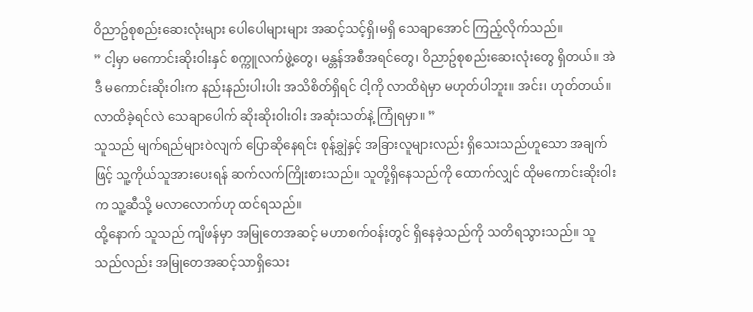ဝိညာဥ်စုစည်းဆေးလုံးများ ပေါပေါများများ အဆင့်သင့်ရှိ၊မရှိ သေချာအောင် ကြည့်လိုက်သည်။
” ငါ့မှာ မကောင်းဆိုးဝါးနှင် စက္ကူလက်ဖွဲ့တွေ၊ မန္တန်အစီအရင်တွေ၊ ဝိညာဥ်စုစည်းဆေးလုံးတွေ ရှိတယ်။ အဲဒီ မကောင်းဆိုးဝါးက နည်းနည်းပါးပါး အသိစိတ်ရှိရင် ငါ့ကို လာထိရဲမှာ မဟုတ်ပါဘူး။ အင်း၊ ဟုတ်တယ်။ လာထိခဲ့ရင်လဲ သေချာပေါက် ဆိုးဆိုးဝါးဝါး အဆုံးသတ်နဲ့ ကြုံရမှာ။ ”
သူသည် မျက်ရည်များဝဲလျက် ပြောဆိုနေရင်း စုန့်ချွဲနှင့် အခြားလူများလည်း ရှိသေးသည်ဟူသော အချက်ဖြင့် သူ့ကိုယ်သူအားပေးရန် ဆက်လက်ကြိုးစားသည်။ သူတို့ရှိနေသည်ကို ထောက်လျှင် ထိုမကောင်းဆိုးဝါးက သူ့ဆီသို့ မလာလောက်ဟု ထင်ရသည်။
ထို့နောက် သူသည် ကျိဖန်မှာ အမြုတေအဆင့် မဟာစက်ဝန်းတွင် ရှိနေခဲ့သည်ကို သတိရသွားသည်။ သူသည်လည်း အမြုတေအဆင့်သာရှိသေး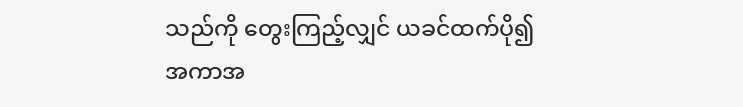သည်ကို တွေးကြည့်လျှင် ယခင်ထက်ပို၍ အကာအ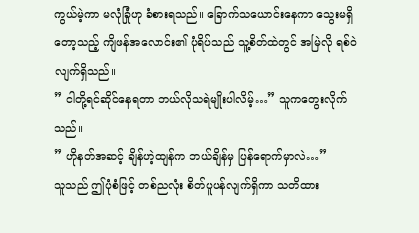ကွယ်မဲ့ကာ မလုံခြုံဟု ခံစားရသည်။ ခြောက်သယောင်းနေကာ သွေးမရှိတော့သည့် ကျိဖန်အလောင်း၏ ပုံရိပ်သည် သူ့စိတ်ထဲတွင် အမြဲလို ရစ်ဝဲလျက်ရှိသည်။
” ငါတို့ရင်ဆိုင်နေရတာ ဘယ်လိုသရဲမျိုးပါလိမ့်…” သူကတွေးလိုက်သည်။
” ဟိုနတ်အဆင့် ချိန်ဟဲ့ထျန်က ဘယ်ချိန်မှ ပြန်ရောက်မှာလဲ…”
သူသည် ဤပုံစံဖြင့် တစ်ညလုံး စိတ်ပူပန်လျက်ရှိကာ သတိထား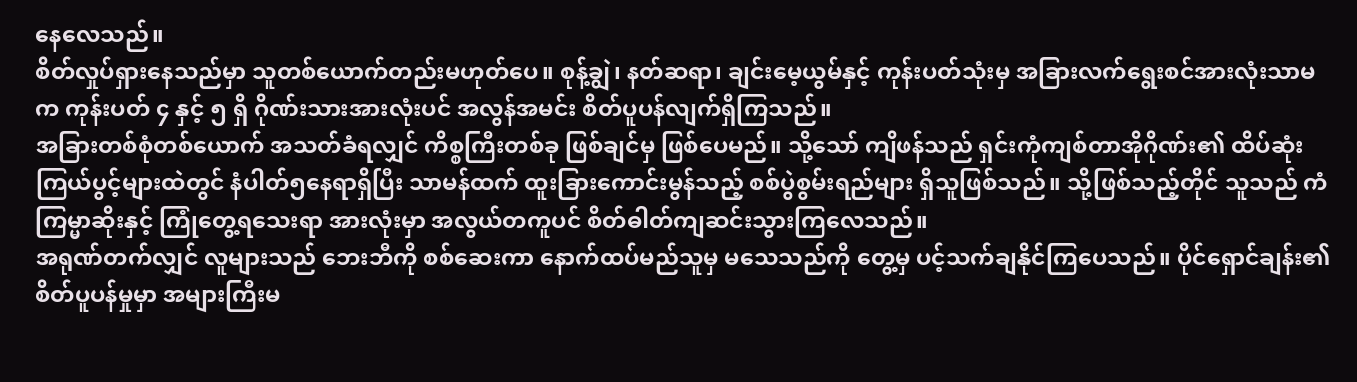နေလေသည်။
စိတ်လှုပ်ရှားနေသည်မှာ သူတစ်ယောက်တည်းမဟုတ်ပေ။ စုန့်ချွဲ၊ နတ်ဆရာ၊ ချင်းမေ့ယွမ်နှင့် ကုန်းပတ်သုံးမှ အခြားလက်ရွေးစင်အားလုံးသာမက ကုန်းပတ် ၄ နှင့် ၅ ရှိ ဂိုဏ်းသားအားလုံးပင် အလွန်အမင်း စိတ်ပူပန်လျက်ရှိကြသည်။
အခြားတစ်စုံတစ်ယောက် အသတ်ခံရလျှင် ကိစ္စကြီးတစ်ခု ဖြစ်ချင်မှ ဖြစ်ပေမည်။ သို့သော် ကျိဖန်သည် ရှင်းကုံကျစ်တာအိုဂိုဏ်း၏ ထိပ်ဆုံးကြယ်ပွင့်များထဲတွင် နံပါတ်၅နေရာရှိပြီး သာမန်ထက် ထူးခြားကောင်းမွန်သည့် စစ်ပွဲစွမ်းရည်များ ရှိသူဖြစ်သည်။ သို့ဖြစ်သည့်တိုင် သူသည် ကံကြမ္မာဆိုးနှင့် ကြုံတွေ့ရသေးရာ အားလုံးမှာ အလွယ်တကူပင် စိတ်ဓါတ်ကျဆင်းသွားကြလေသည်။
အရုဏ်တက်လျှင် လူများသည် ဘေးဘီကို စစ်ဆေးကာ နောက်ထပ်မည်သူမှ မသေသည်ကို တွေ့မှ ပင့်သက်ချနိုင်ကြပေသည်။ ပိုင်ရှောင်ချန်း၏ စိတ်ပူပန်မှုမှာ အများကြီးမ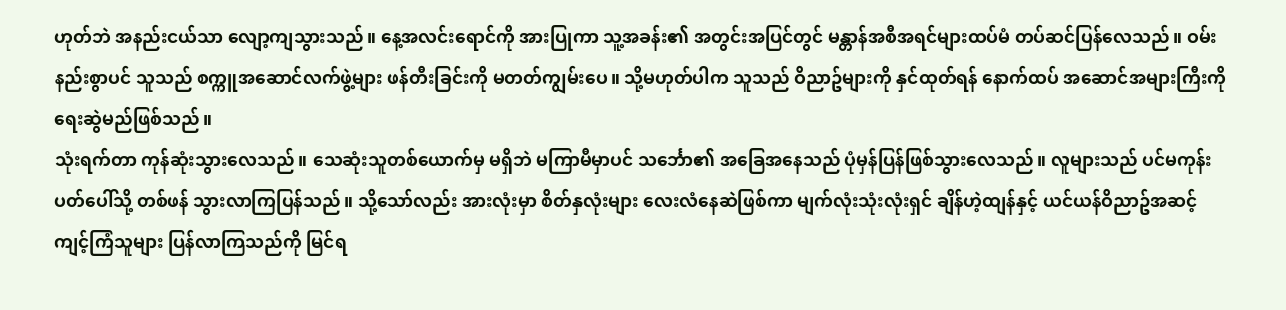ဟုတ်ဘဲ အနည်းငယ်သာ လျော့ကျသွားသည်။ နေ့အလင်းရောင်ကို အားပြုကာ သူ့အခန်း၏ အတွင်းအပြင်တွင် မန္တာန်အစီအရင်များထပ်မံ တပ်ဆင်ပြန်လေသည်။ ဝမ်းနည်းစွာပင် သူသည် စက္ကူအဆောင်လက်ဖွဲ့များ ဖန်တီးခြင်းကို မတတ်ကျွမ်းပေ။ သို့မဟုတ်ပါက သူသည် ဝိညာဥ်များကို နှင်ထုတ်ရန် နောက်ထပ် အဆောင်အများကြီးကို ရေးဆွဲမည်ဖြစ်သည်။
သုံးရက်တာ ကုန်ဆုံးသွားလေသည်။ သေဆုံးသူတစ်ယောက်မှ မရှိဘဲ မကြာမီမှာပင် သင်္ဘော၏ အခြေအနေသည် ပုံမှန်ပြန်ဖြစ်သွားလေသည်။ လူများသည် ပင်မကုန်းပတ်ပေါ်သို့ တစ်ဖန် သွားလာကြပြန်သည်။ သို့သော်လည်း အားလုံးမှာ စိတ်နှလုံးများ လေးလံနေဆဲဖြစ်ကာ မျက်လုံးသုံးလုံးရှင် ချိန်ဟဲ့ထျန်နှင့် ယင်ယန်ဝိညာဥ်အဆင့်ကျင့်ကြံသူများ ပြန်လာကြသည်ကို မြင်ရ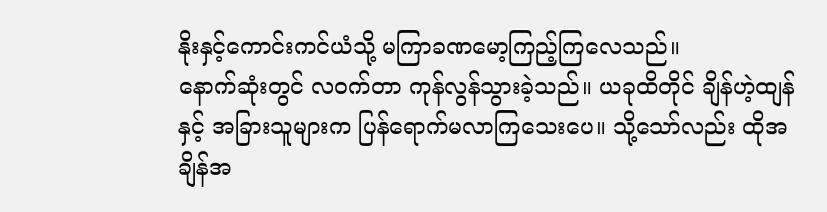နိုးနှင့်ကောင်းကင်ယံသို့ မကြာခဏမော့ကြည့်ကြလေသည်။
နောက်ဆုံးတွင် လဝက်တာ ကုန်လွန်သွားခဲ့သည်။ ယခုထိတိုင် ချိန်ဟဲ့ထျန်နှင့် အခြားသူများက ပြန်ရောက်မလာကြသေးပေ။ သို့သော်လည်း ထိုအချိန်အ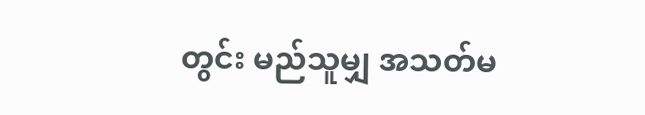တွင်း မည်သူမျှ အသတ်မ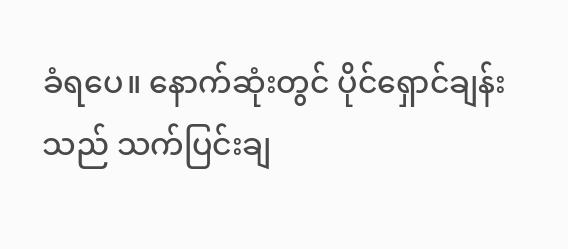ခံရပေ။ နောက်ဆုံးတွင် ပိုင်ရှောင်ချန်းသည် သက်ပြင်းချ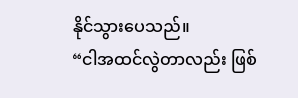နိုင်သွားပေသည်။
“ငါအထင်လွဲတာလည်း ဖြစ်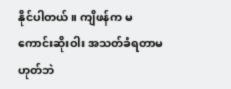နိုင်ပါတယ်။ ကျိဖန်က မကောင်းဆိုးဝါး အသတ်ခံရတာမဟုတ်ဘဲ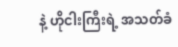နဲ့ ဟိုငါးကြီးရဲ့ အသတ်ခံ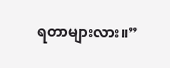ရတာများလား။”